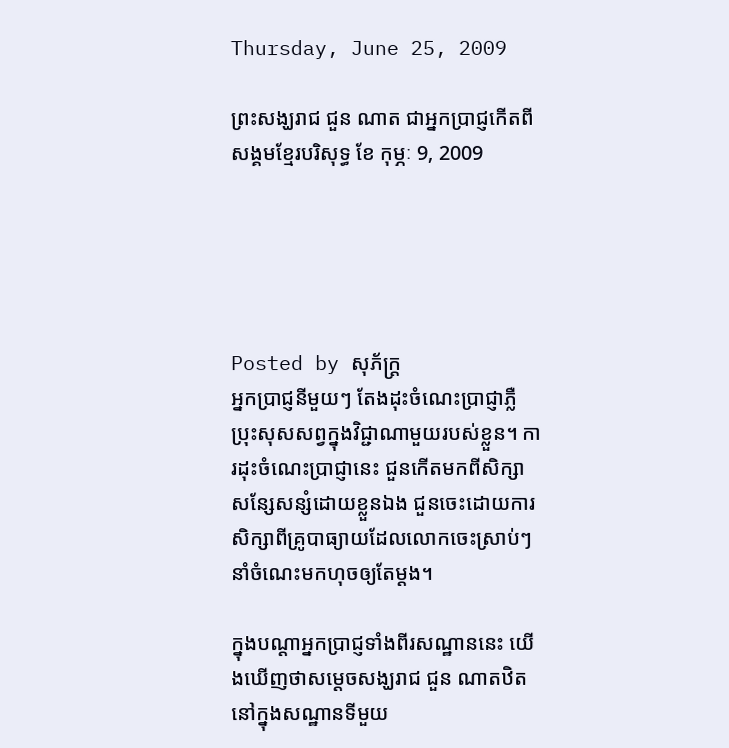Thursday, June 25, 2009

ព្រះសង្ឃរាជ ជួន ណាត ជាអ្នកប្រាជ្ញកើតពីសង្គមខ្មែរបរិសុទ្ធ ខែ កុម្ភៈ 9, 2009





Posted by សុភ័ក្ត្រ
អ្នកប្រាជ្ញនីមួយៗ តែងដុះចំណេះប្រាជ្ញាភ្លឺប្រុះសុសសព្វក្នុងវិជ្ជាណាមួយរបស់ខ្លួន។ ការដុះចំណេះប្រាជ្ញានេះ ជួនកើតមកពីសិក្សាសន្សែសន្សំដោយខ្លួនឯង ជួនចេះដោយការសិក្សាពីគ្រូបាធ្យាយដែលលោកចេះស្រាប់ៗ នាំចំណេះមកហុចឲ្យតែម្ដង។

ក្នុងបណ្ដាអ្នកប្រាជ្ញទាំងពីរសណ្ឋាននេះ យើងឃើញថាសម្ដេចសង្ឃរាជ ជួន ណាតឋិតនៅក្នុងសណ្ឋានទីមួយ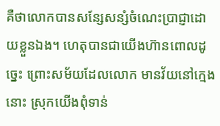គឺថាលោកបានសន្សែសន្សំចំណេះប្រាជ្ញាដោយខ្លួនឯង។ ហេតុបានជាយើងហ៊ានពោលដូច្នេះ ព្រោះសម័យដែលលោក មានវ័យនៅក្មេងនោះ ស្រុកយើងពុំទាន់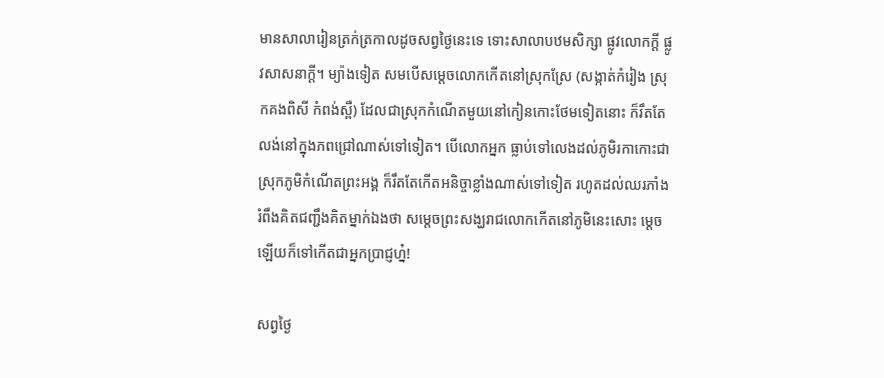មានសាលារៀនត្រក់ត្រកាលដូចសព្វថ្ងៃនេះទេ ទោះសាលាបឋមសិក្សា ផ្លូវលោកក្ដី ផ្លូវសាសនាក្ដី។ ម្យ៉ាងទៀត សមបើសម្ដេចលោកកើតនៅស្រុកស្រែ (សង្កាត់កំរៀង ស្រុកគងពិសី កំពង់ស្ពឺ) ដែលជាស្រុកកំណើតមួយនៅកៀនកោះថែមទៀតនោះ ក៏រឹតតែលង់នៅក្នុងភពជ្រៅណាស់ទៅទៀត។ បើលោកអ្នក ធ្លាប់ទៅលេងដល់ភូមិរកាកោះជាស្រុកភូមិកំណើតព្រះអង្គ ក៏រឹតតែកើតអនិច្ចាខ្លាំងណាស់ទៅទៀត រហូតដល់ឈរភាំងរំពឹងគិតជញ្ជឹងគិតម្នាក់ឯងថា សម្ដេចព្រះសង្ឃរាជលោកកើតនៅភូមិនេះសោះ ម្ដេចឡើយក៏ទៅកើតជាអ្នកប្រាជ្ញហ្ន៎!

សព្វថ្ងៃ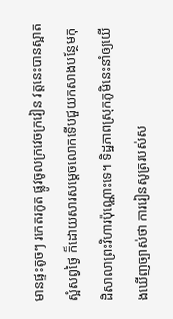មានផ្ទះតូចៗ រកេតរកូត ផ្លូវចូលក្រវេចក្រវៀន វត្តនេះបានស្អាតស្អំសព្វថ្ងៃ ក៏ដោយសារសម្ដេចលោកទើបជួយកសាងបន្ថែមកុដិសាលាព្រះវិហារប៉ុណ្ណោះទេ។ ទិដ្ឋភាពស្រុកភូមិនេះនាំឲ្យយើងឃើញច្បាស់ថា ការរៀនសូត្ររបស់ស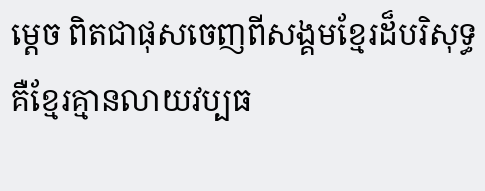ម្ដេច ពិតជាផុសចេញពីសង្គមខ្មែរដ៏បរិសុទ្ធ គឺខ្មែរគ្មានលាយវប្បធ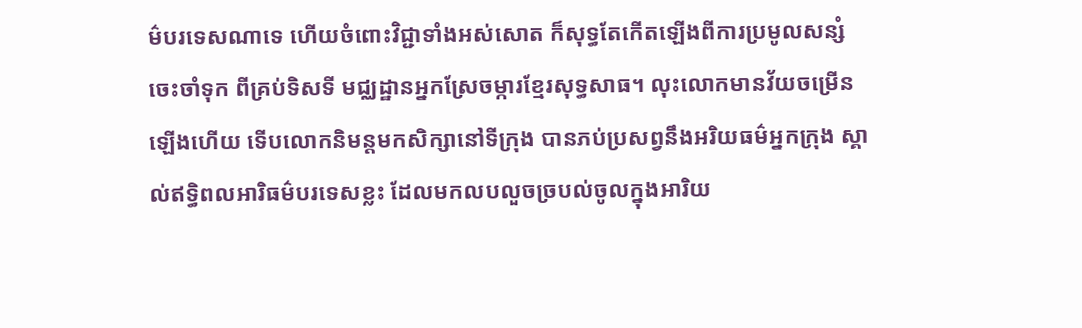ម៌បរទេសណាទេ ហើយចំពោះវិជ្ជាទាំងអស់សោត ក៏សុទ្ធតែកើតឡើងពីការប្រមូលសន្សំចេះចាំទុក ពីគ្រប់ទិសទី មជ្ឈដ្ឋានអ្នកស្រែចម្ការខ្មែរសុទ្ធសាធ។ លុះលោកមានវ័យចម្រើនឡើងហើយ ទើបលោកនិមន្តមកសិក្សានៅទីក្រុង បានភប់ប្រសព្វនឹងអរិយធម៌អ្នកក្រុង ស្គាល់ឥទ្ធិពលអារិធម៌បរទេសខ្លះ ដែលមកលបលួចច្របល់ចូលក្នុងអារិយ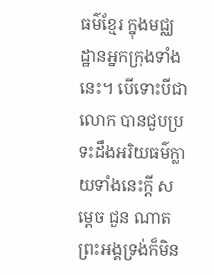ធម៌ខ្មែរ ក្នុងមជ្ឈដ្ឋានអ្នកក្រុងទាំងនេះ។ បើទោះបីជាលោក បានជួបប្រទះដឹងអរិយធម៌ក្លាយទាំងនេះក្ដី សម្ដេច ជួន ណាត ព្រះអង្គទ្រង់ក៏មិន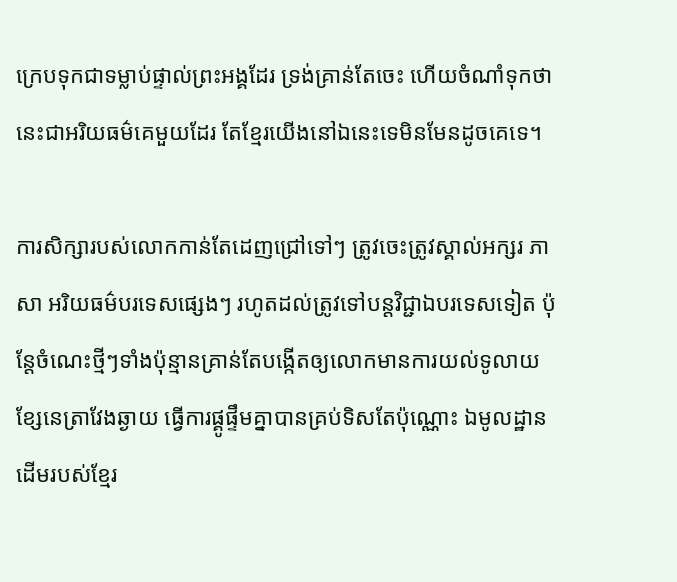ក្រេបទុកជាទម្លាប់ផ្ទាល់ព្រះអង្គដែរ ទ្រង់គ្រាន់តែចេះ ហើយចំណាំទុកថា នេះជាអរិយធម៌គេមួយដែរ តែខ្មែរយើងនៅឯនេះទេមិនមែនដូចគេទេ។

ការសិក្សារបស់លោកកាន់តែដេញជ្រៅទៅៗ ត្រូវចេះត្រូវស្គាល់អក្សរ ភាសា អរិយធម៌បរទេសផ្សេងៗ រហូតដល់ត្រូវទៅបន្តវិជ្ជាឯបរទេសទៀត ប៉ុន្តែចំណេះថ្មីៗទាំងប៉ុន្មានគ្រាន់តែបង្កើតឲ្យលោកមានការយល់ទូលាយខ្សែនេត្រាវែងឆ្ងាយ ធ្វើការផ្គូផ្ទឹមគ្នាបានគ្រប់ទិសតែប៉ុណ្ណោះ ឯមូលដ្ឋានដើមរបស់ខ្មែរ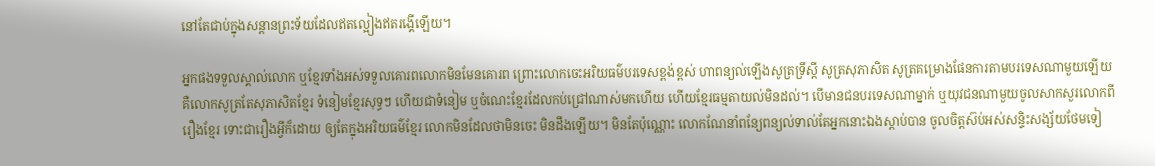នៅតែជាប់ក្នុងសន្ដានព្រះទ័យដែលឥតល្អៀងឥតរង្គើឡើយ។

អ្នកផងទទួលស្គាល់លោក ឬខ្មែរទាំងអស់ទទួលគោរពលោកមិនមែនគោរព ព្រោះលោកចេះអរិយធម៌បរទេសខ្ពង់ខ្ពស់ ហាពន្យល់ឡើងសូត្រទ្រឹស្ដី សូត្រសុភាសិត សូត្រគម្រោងផែនការតាមបរទេសណាមួយឡើយ គឺលោកសូត្រតែសុភាសិតខ្មែរ ទំនៀមខ្មែរសុទ្ធៗ ហើយជាទំនៀម ឬចំណេះខ្មែរដែលកប់ជ្រៅណាស់មកហើយ ហើយខ្មែរធម្មតាយល់មិនដល់។ បើមានជនបរទេសណាម្នាក់ ឬយុវជនណាមួយចូលសាកសួរលោកពីរឿងខ្មែរ ទោះជារឿងអ្វីក៏ដោយ ឲ្យតែក្នុងអរិយធម៌ខ្មែរ លោកមិនដែលថាមិនចេះ មិនដឹងឡើយ។ មិនតែប៉ុណ្ណោះ លោកណែនាំពន្យែពន្យល់ទាល់តែអ្នកនោះឯងស្ដាប់បាន ចូលចិត្តស៊ប់អស់សន្ទិះសង្ស័យថែមទៀ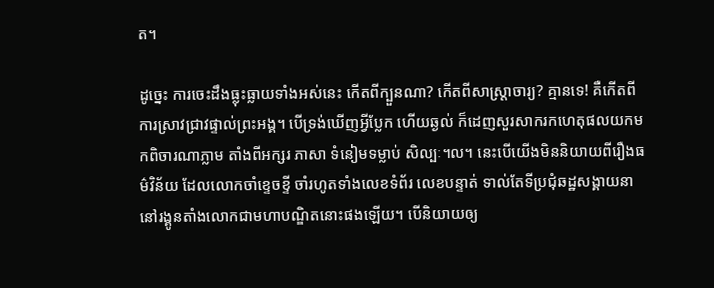ត។

ដូច្នេះ ការចេះដឹងធ្លុះធ្លាយទាំងអស់នេះ កើតពីក្បួនណា? កើតពីសាស្ត្រាចារ្យ? គ្មានទេ! គឺកើតពីការស្រាវជ្រាវផ្ទាល់ព្រះអង្គ។ បើទ្រង់ឃើញអ្វីប្លែក ហើយឆ្ងល់ ក៏ដេញសួរសាករកហេតុផលយកមកពិចារណាភ្លាម តាំងពីអក្សរ ភាសា ទំនៀមទម្លាប់ សិល្បៈ។ល។ នេះបើយើងមិននិយាយពីរឿងធម៌វិន័យ ដែលលោកចាំខ្ទេចខ្ទី ចាំរហូតទាំងលេខទំព័រ លេខបន្ទាត់ ទាល់តែទីប្រជុំឆដ្ឋសង្គាយនានៅរង្គូនតាំងលោកជាមហាបណ្ឌិតនោះផងឡើយ។ បើនិយាយឲ្យ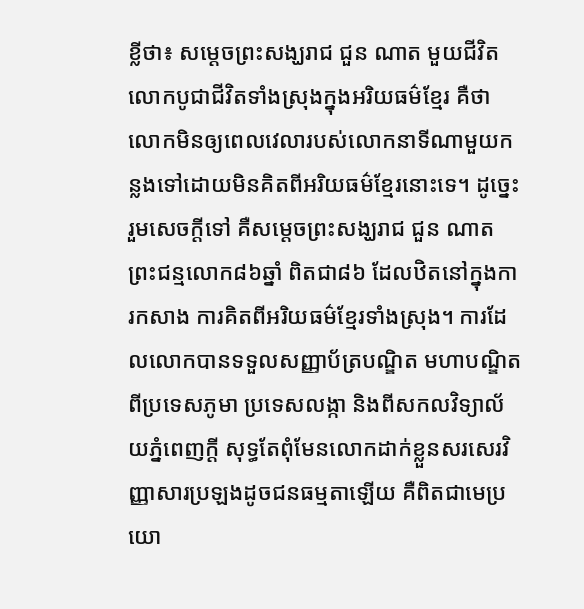ខ្លីថា៖ សម្ដេចព្រះសង្ឃរាជ ជួន ណាត មួយជីវិតលោកបូជាជីវិតទាំងស្រុងក្នុងអរិយធម៌ខ្មែរ គឺថាលោកមិនឲ្យពេលវេលារបស់លោកនាទីណាមួយកន្លងទៅដោយមិនគិតពីអរិយធម៌ខ្មែរនោះទេ។ ដូច្នេះ រួមសេចក្ដីទៅ គឺសម្ដេចព្រះសង្ឃរាជ ជួន ណាត ព្រះជន្មលោក៨៦ឆ្នាំ ពិតជា៨៦ ដែលឋិតនៅក្នុងការកសាង ការគិតពីអរិយធម៌ខ្មែរទាំងស្រុង។ ការដែលលោកបានទទួលសញ្ញាប័ត្របណ្ឌិត មហាបណ្ឌិត ពីប្រទេសភូមា ប្រទេសលង្កា និងពីសកលវិទ្យាល័យភ្នំពេញក្ដី សុទ្ធតែពុំមែនលោកដាក់ខ្លួនសរសេរវិញ្ញាសារប្រឡងដូចជនធម្មតាឡើយ គឺពិតជាមេប្រយោ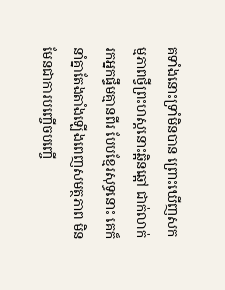គទាំងនោះទ្រាំមិនបាន ព្រោះឃើញសកម្មភាពថ្វីព្រះហស្តនោះឆ្អិនឆ្អៅ ជាក់លាក់រកអ្នកផ្ទឹមគ្មានពីរ បែបខ្មែរសុទ្ធនោះ គេក៏នាំគ្នាតែងតាំងឡើងពេញសមត្ថភាព មិនមែនជាការបញ្ចើចបញ្ចើ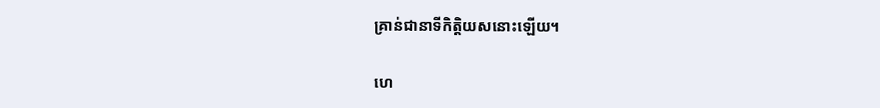គ្រាន់ជានាទីកិត្តិយសនោះឡើយ។

ហេ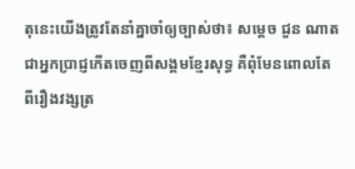តុនេះយើងត្រូវតែនាំគ្នាចាំឲ្យច្បាស់ថា៖ សម្ដេច ជួន ណាត ជាអ្នកប្រាជ្ញកើតចេញពីសង្គមខ្មែរសុទ្ធ គឺពុំមែនពោលតែពីរឿងវង្សត្រ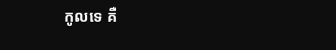កូលទេ គឺ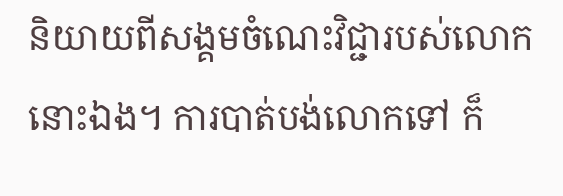និយាយពីសង្គមចំណេះវិជ្ជារបស់លោកនោះឯង។ ការបាត់បង់លោកទៅ ក៏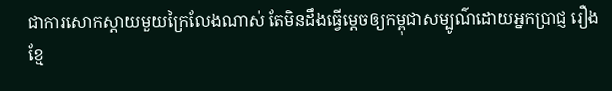ជាការសោកស្ដាយមួយក្រៃលែងណាស់ តែមិនដឹងធ្វើម្ដេចឲ្យកម្ពុជាសម្បូណ៌ដោយអ្នកប្រាជ្ញ រឿងខ្មែ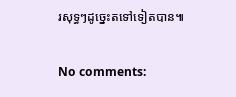រសុទ្ធៗដូច្នេះតទៅទៀតបាន៕

No comments: